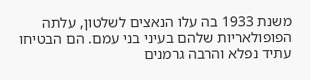משנת 1933 בה עלו הנאצים לשלטון, עלתה הפופולאריות שלהם בעיני בני עמם. הם הבטיחו עתיד נפלא והרבה גרמנים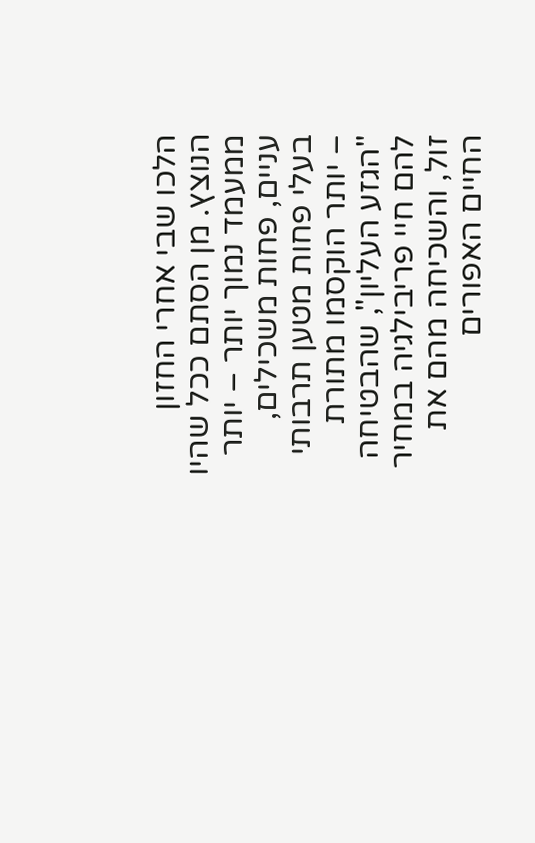הלכו שבי אחרי החזון הנוצץ. מן הסתם ככל שהיו ממעמד נמוך יותר – יותר עניים, פחות משכילים, בעלי פחות מטען תרבותי – יותר הוקסמו מתורת "הגזע העליון", שהבטיחה להם חיי פריבילגיה במחיר זול, והשכיחה מהם את החיים האפורים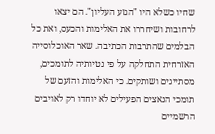שחיו כשלא היו "הגזע העליון". הם יצאו לרחובות ושיחררו את האלימות והכעס, ואת כל הבלמים שהתרבות הכתיבה. שאר האוכלוסייה האזרחית התחלקה על פי נטיותיה לתומכים, מסתייגים ושותקים. כי האלימות והזעם של תומכי הנאצים הפעילים לא יוחדו רק לאויבים הרשמיים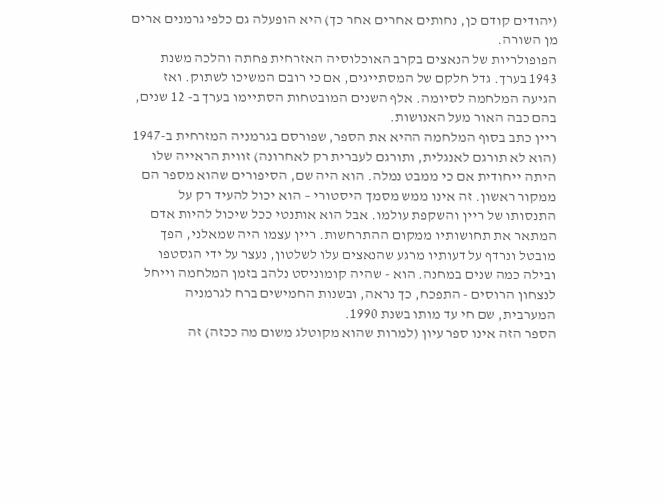(יהודים קודם כן, נחותים אחרים אחר כך) היא הופעלה גם כלפי גרמנים ארים מן השורה.
הפופולריות של הנאצים בקרב האוכלוסיה האזרחית פחתה והלכה משנת 1943 בערך. גדל חלקם של המסתייגים, אם כי רובם המשיכו לשתוק. ואז הגיעה המלחמה לסיומה. אלף השנים המובטחות הסתיימו בערך ב- 12 שנים, בהם כבה האור מעל האנושות.
ריין כתב בסוף המלחמה ההיא את הספר, שפורסם בגרמניה המזרחית ב-1947 (הוא לא תורגם לאנגלית, ותורגם לעברית רק לאחרונה) זווית הראייה שלו היתה ייחודית אם כי ממבט נמלה. הוא היה שם, הסיפורים שהוא מספר הם ממקור ראשון. זה אינו ממש מסמך היסטורי – הוא יכול להעיד רק על התנסותו של ריין והשקפת עולמו. אבל הוא אותנטי ככל שיכול להיות אדם המתאר את תחושותיו ממקום ההתרחשות. ריין עצמו היה שמאלני, הפך מובטל ונרדף על דעותיו מרגע שהנאצים עלו לשלטון, נעצר על ידי הגסטפו ובילה כמה שנים במחנה. הוא - שהיה קומוניסט נלהב בזמן המלחמה וייחל לנצחון הרוסים - התפכח, כך נראה, ובשנות החמישים ברח לגרמניה המערבית, שם חי עד מותו בשנת 1990.
הספר הזה אינו ספר עיון (למרות שהוא מקוטלג משום מה ככזה) זה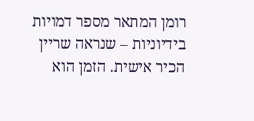רומן המתאר מספר דמויות בידיוניות – שנראה שריין הכיר אישית. הזמן הוא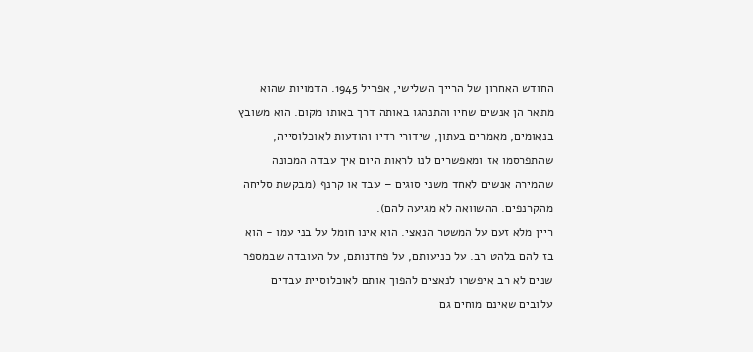החודש האחרון של הרייך השלישי, אפריל 1945. הדמויות שהוא מתאר הן אנשים שחיו והתנהגו באותה דרך באותו מקום. הוא משובץ בנאומים, מאמרים בעתון, שידורי רדיו והודעות לאוכלוסייה, שהתפרסמו אז ומאפשרים לנו לראות היום איך עבדה המכונה שהמירה אנשים לאחד משני סוגים – עבד או קרנף (מבקשת סליחה מהקרנפים. ההשוואה לא מגיעה להם).
ריין מלא זעם על המשטר הנאצי. הוא אינו חומל על בני עמו - הוא בז להם בלהט רב. על כניעותם, על פחדנותם, על העובדה שבמספר שנים לא רב איפשרו לנאצים להפוך אותם לאוכלוסיית עבדים עלובים שאינם מוחים גם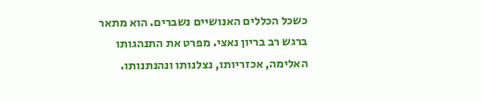כשכל הכללים האנושיים נשברים. הוא מתאר ברגש רב בריון נאצי. מפרט את התנהגותו האלימה, אכזריותו, נצלנותו ונהנתנותו.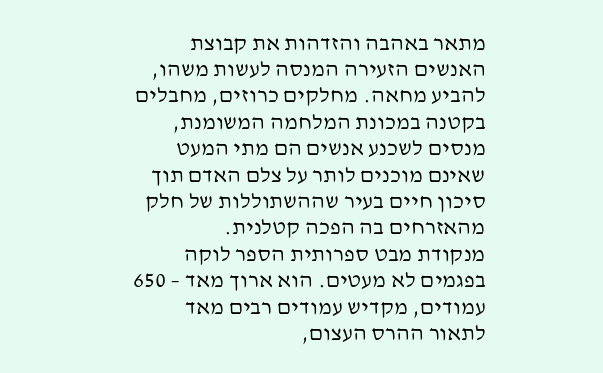מתאר באהבה והזדהות את קבוצת האנשים הזעירה המנסה לעשות משהו, להביע מחאה. מחלקים כרוזים, מחבלים בקטנה במכונת המלחמה המשומנת, מנסים לשכנע אנשים הם מתי המעט שאינם מוכנים לותר על צלם האדם תוך סיכון חיים בעיר שההשתוללות של חלק מהאזרחים בה הפכה קטלנית.
מנקודת מבט ספרותית הספר לוקה בפגמים לא מעטים. הוא ארוך מאד – 650 עמודים, מקדיש עמודים רבים מאד לתאור ההרס העצום,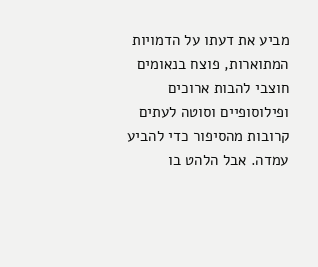מביע את דעתו על הדמויות המתוארות, פוצח בנאומים חוצבי להבות ארוכים ופילוסופיים וסוטה לעתים קרובות מהסיפור כדי להביע עמדה. אבל הלהט בו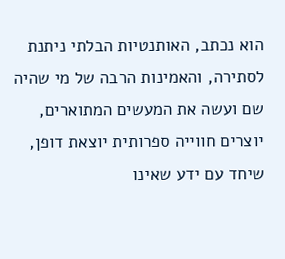הוא נכתב, האותנטיות הבלתי ניתנת לסתירה, והאמינות הרבה של מי שהיה שם ועשה את המעשים המתוארים, יוצרים חווייה ספרותית יוצאת דופן, שיחד עם ידע שאינו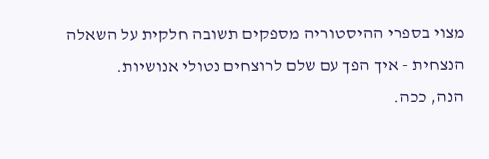מצוי בספרי ההיסטוריה מספקים תשובה חלקית על השאלה הנצחית - איך הפך עם שלם לרוצחים נטולי אנושיות.
הנה, ככה.